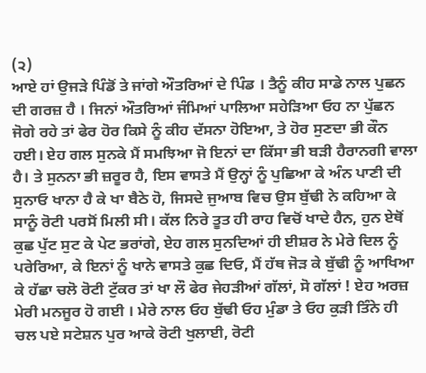(੨)
ਆਏ ਹਾਂ ਉਜੜੇ ਪਿੰਡੋਂ ਤੇ ਜਾਂਗੇ ਔਤਰਿਆਂ ਦੇ ਪਿੰਡ । ਤੈਨੂੰ ਕੀਹ ਸਾਡੇ ਨਾਲ ਪੁਛਨ ਦੀ ਗਰਜ਼ ਹੈ । ਜਿਨਾਂ ਔਤਰਿਆਂ ਜੰਮਿਆਂ ਪਾਲਿਆ ਸਹੇੜਿਆ ਓਹ ਨਾ ਪੁੱਛਨ ਜੋਗੇ ਰਹੇ ਤਾਂ ਫੇਰ ਹੋਰ ਕਿਸੇ ਨੂੰ ਕੀਹ ਦੱਸਨਾ ਹੋਇਆ, ਤੇ ਹੋਰ ਸੁਣਦਾ ਭੀ ਕੌਨ ਹਈ। ਏਹ ਗਲ ਸੁਨਕੇ ਮੈਂ ਸਮਝਿਆ ਜੋ ਇਨਾਂ ਦਾ ਕਿੱਸਾ ਭੀ ਬੜੀ ਹੈਰਾਨਗੀ ਵਾਲਾ ਹੈ। ਤੇ ਸੁਨਨਾ ਭੀ ਜ਼ਰੂਰ ਹੈ, ਇਸ ਵਾਸਤੇ ਮੈਂ ਉਨ੍ਹਾਂ ਨੂੰ ਪੁਛਿਆ ਕੇ ਅੰਨ ਪਾਣੀ ਦੀ ਸੁਨਾਓ ਖਾਨਾ ਹੈ ਕੇ ਖਾ ਬੈਠੇ ਹੋ, ਜਿਸਦੇ ਜੁਆਬ ਵਿਚ ਉਸ ਬੁੱਢੀ ਨੇ ਕਹਿਆ ਕੇ ਸਾਨੂੰ ਰੋਟੀ ਪਰਸੋਂ ਮਿਲੀ ਸੀ। ਕੱਲ ਨਿਰੇ ਤੂਤ ਹੀ ਰਾਹ ਵਿਚੋਂ ਖਾਦੇ ਹੈਨ, ਹੁਨ ਏਥੋਂ ਕੁਛ ਪੁੱਟ ਸੁਟ ਕੇ ਪੇਟ ਭਰਾਂਗੇ, ਏਹ ਗਲ ਸੁਨਦਿਆਂ ਹੀ ਈਸ਼ਰ ਨੇ ਮੇਰੇ ਦਿਲ ਨੂੰ ਪਰੇਰਿਆ, ਕੇ ਇਨਾਂ ਨੂੰ ਖਾਨੇ ਵਾਸਤੇ ਕੁਛ ਦਿਓ, ਮੈਂ ਹੱਥ ਜੋੜ ਕੇ ਬੁੱਢੀ ਨੂੰ ਆਖਿਆ ਕੇ ਹੱਛਾ ਚਲੋ ਰੋਟੀ ਟੁੱਕਰ ਤਾਂ ਖਾ ਲੌ ਫੇਰ ਜੇਹੜੀਆਂ ਗੱਲਾਂ, ਸੋ ਗੱਲਾਂ ! ਏਹ ਅਰਜ਼ ਮੇਰੀ ਮਨਜੂਰ ਹੋ ਗਈ । ਮੇਰੇ ਨਾਲ ਓਹ ਬੁੱਢੀ ਓਹ ਮੁੰਡਾ ਤੇ ਓਹ ਕੁੜੀ ਤਿੰਨੇ ਹੀ ਚਲ ਪਏ ਸਟੇਸ਼ਨ ਪੁਰ ਆਕੇ ਰੋਟੀ ਖੁਲਾਈ, ਰੋਟੀ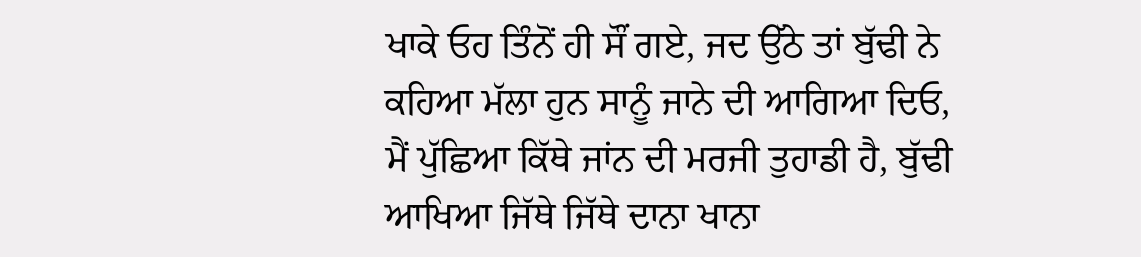ਖਾਕੇ ਓਹ ਤਿੰਨੋਂ ਹੀ ਸੌਂ ਗਏ, ਜਦ ਉੱਠੇ ਤਾਂ ਬੁੱਢੀ ਨੇ ਕਹਿਆ ਮੱਲਾ ਹੁਨ ਸਾਨੂੰ ਜਾਨੇ ਦੀ ਆਗਿਆ ਦਿਓ, ਮੈਂ ਪੁੱਛਿਆ ਕਿੱਥੇ ਜਾਂਨ ਦੀ ਮਰਜੀ ਤੁਹਾਡੀ ਹੈ, ਬੁੱਢੀ ਆਖਿਆ ਜਿੱਥੇ ਜਿੱਥੇ ਦਾਨਾ ਖਾਨਾ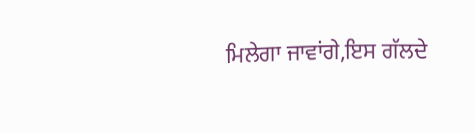ਮਿਲੇਗਾ ਜਾਵਾਂਗੇ,ਇਸ ਗੱਲਦੇ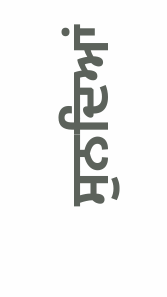ਸੁਨਦਿਆਂ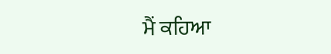ਮੈਂ ਕਹਿਆ